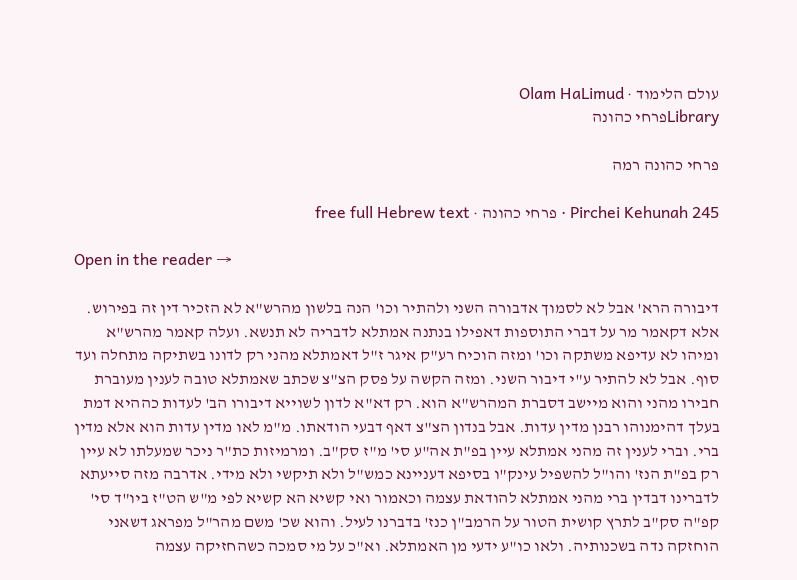עולם הלימוד · Olam HaLimud
Libraryפרחי כהונה

פרחי כהונה רמה

Pirchei Kehunah 245 · פרחי כהונה · free full Hebrew text

Open in the reader →

דיבורה הרא' אבל לא לסמוך אדבורה השני ולהתיר וכו' הנה בלשון מהרש"א לא הזכיר דין זה בפירוש. אלא דקאמר מר על דברי התוספות דאפילו בנתנה אמתלא לדבריה לא תנשא. ועלה קאמר מהרש"א ומיהו לא עדיפא משתקה וכו' ומזה הוכיח רע"ק איגר ז"ל דאמתלא מהני רק לדונו בשתיקה מתחלה ועד סוף. אבל לא להתיר ע"י דיבור השני. ומזה הקשה על פסק הצ"צ שכתב שאמתלא טובה לענין מעוברת חבירו מהני והוא מיישב דסברת המהרש"א הוא. רק דא"א לדון לשוייא דיבורו הב' לעדות כההיא דמת בעלך דהימנוהו רבנן מדין עדות. אבל בנדון הצ"צ דאף דבעי הודאתו. מ"מ לאו מדין עדות הוא אלא מדין ברי. וברי לענין זה מהני אמתלא עיין בפ"ת אה"ע סי' מ"ז סק"ב. ומרמיזות כת"ר ניכר שמעלתו לא עיין רק בפ"ת הנז' והו"ל להשפיל עינק"ו בסיפא דעניינא כמש"ל ולא תיקשי ולא מידי. אדרבה מזה סייעתא לדברינו דבדין ברי מהני אמתלא להודאת עצמה וכאמור ואי קשיא הא קשיא לפי מ"ש הט"ז ביו"ד סי' קפ"ה סק"ב לתרץ קושית הטור על הרמב"ן כנז' בדברנו לעיל. והוא שכ' משם מהר"ל מפראג דשאני הוחזקה נדה בשכנותיה. ולאו כו"ע ידעי מן האמתלא. וא"כ על מי סמכה כשהחזיקה עצמה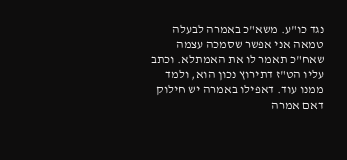נגד כו"ע. משא"כ באמרה לבעלה טמאה אני אפשר שסמכה עצמה שאח"כ תאמר לו את האמתלא. וכתב עליו הט"ז דתירוץ נכון הוא, ולמד ממנו עוד. דאפילו באמרה יש חילוק דאם אמרה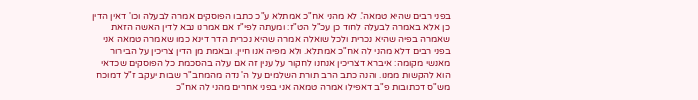בפני רבים שהיא טמאה'. לא מהני אח"כ אמתלא ע"כ כתבו הפוסקים אמרה לבעלה וכו' דאין הדין כן אלא באמרה לבעלה לחוד כן עכ"ל הט"ז: ומעתה לפי"ז אם אמרנו נבא לדין האשה הזאת שאמרה בפיה שהיא נכרית ולכל שואלה אמרה שהיא נכרית הדר דינא כמו שאמרה טמאה אני בפני רבים דלא מהני לה אח"כ אמתלא. ולא מפיה אנו חיין. ובאמת מן הדין צריכין על הבירור מאנשי מקומה: איברא דצריכין אנחנו לחקור על ענין זה אם עלה בהסכמת כל הפוסקים שכדאי הוא להקשות ממנו. והנה כתב הרב תורת השלמים על ה' נדה מהמחב"ר שבות יעקב ז"ל דמוכח מש"ס דכתובות פ"ב דאפילו אמרה טמאה אני בפני אחרים מהני לה אח"כ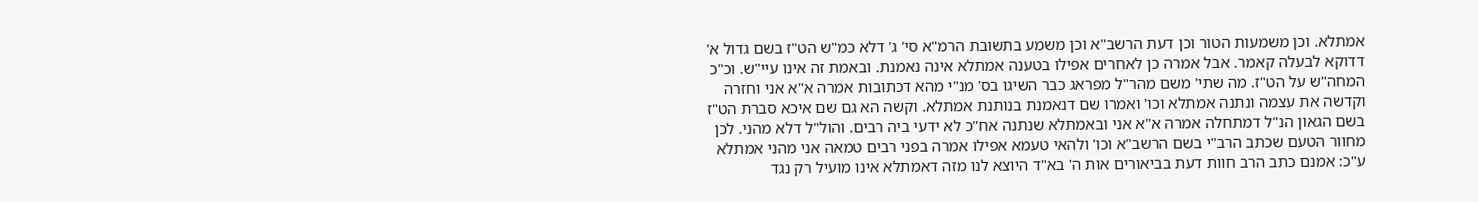אמתלא. וכן משמעות הטור וכן דעת הרשב"א וכן משמע בתשובת הרמ"א סי' ג' דלא כמ"ש הט"ז בשם גדול א' דדוקא לבעלה קאמר. אבל אמרה כן לאחרים אפילו בטענה אמתלא אינה נאמנת. ובאמת זה אינו עיי"ש. וכ"כ המחה"ש על הט"ז. מה שתי' משם מהר"ל מפראג כבר השיגו בס' מנ"י מהא דכתובות אמרה א"א אני וחזרה וקדשה את עצמה ונתנה אמתלא וכו' ואמרו שם דנאמנת בנותנת אמתלא. וקשה הא גם שם איכא סברת הט"ז בשם הגאון הנ"ל דמתחלה אמרה א"א אני ובאמתלא שנתנה אח"כ לא ידעי ביה רבים. והול"ל דלא מהני. לכן מחוור הטעם שכתב הרב"י בשם הרשב"א וכו' ולהאי טעמא אפילו אמרה בפני רבים טמאה אני מהני אמתלא ע"כ: אמנם כתב הרב חוות דעת בביאורים אות ה' בא"ד היוצא לנו מזה דאמתלא אינו מועיל רק נגד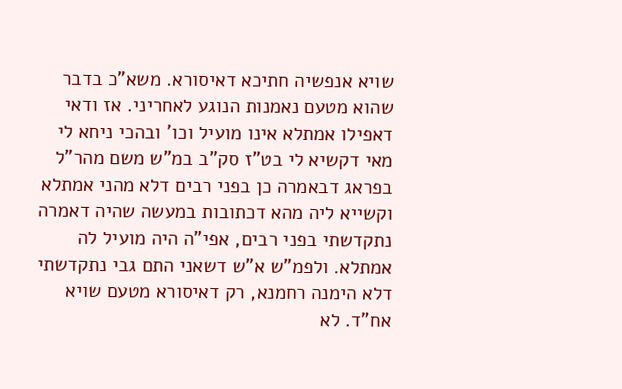שויא אנפשיה חתיכא דאיסורא. משא"כ בדבר שהוא מטעם נאמנות הנוגע לאחריני. אז ודאי דאפילו אמתלא אינו מועיל וכו' ובהכי ניחא לי מאי דקשיא לי בט"ז סק"ב במ"ש משם מהר"ל בפראג דבאמרה כן בפני רבים דלא מהני אמתלא וקשייא ליה מהא דכתובות במעשה שהיה דאמרה נתקדשתי בפני רבים, אפי"ה היה מועיל לה אמתלא. ולפמ"ש א"ש דשאני התם גבי נתקדשתי דלא הימנה רחמנא, רק דאיסורא מטעם שויא אח"ד. לא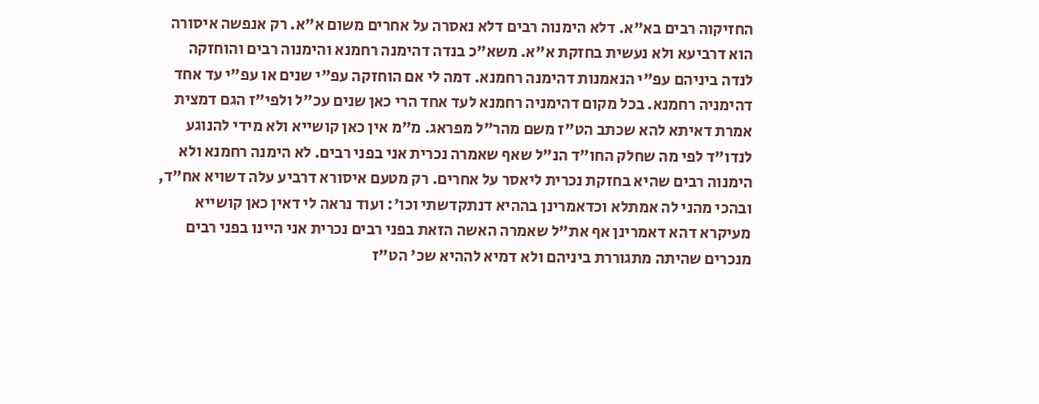החזיקוה רבים בא"א. דלא הימנוה רבים דלא נאסרה על אחרים משום א"א. רק אנפשה איסורה הוא דרביעא ולא נעשית בחזקת א"א. משא"כ בנדה דהימנה רחמנא והימנוה רבים והוחזקה לנדה ביניהם עפ"י הנאמנות דהימנה רחמנא. דמה לי אם הוחזקה עפ"י שנים או עפ"י עד אחד דהימניה רחמנא. בכל מקום דהימניה רחמנא לעד אחד הרי כאן שנים עכ"ל ולפי"ז הגם דמצית אמרת דאיתא להא שכתב הט"ז משם מהר"ל מפראג. מ"מ אין כאן קושייא ולא מידי להנוגע לנדו"ד לפי מה שחלק החו"ד הנ"ל שאף שאמרה נכרית אני בפני רבים. לא הימנה רחמנא ולא הימנוה רבים שהיא בחזקת נכרית ליאסר על אחרים. רק מטעם איסורא דרביע עלה דשויא אח"ד, ובהכי מהני לה אמתלא וכדאמרינן בההיא דנתקדשתי וכו': ועוד נראה לי דאין כאן קושייא מעיקרא דהא דאמרינן אף את"ל שאמרה האשה הזאת בפני רבים נכרית אני היינו בפני רבים מנכרים שהיתה מתגוררת ביניהם ולא דמיא לההיא שכ' הט"ז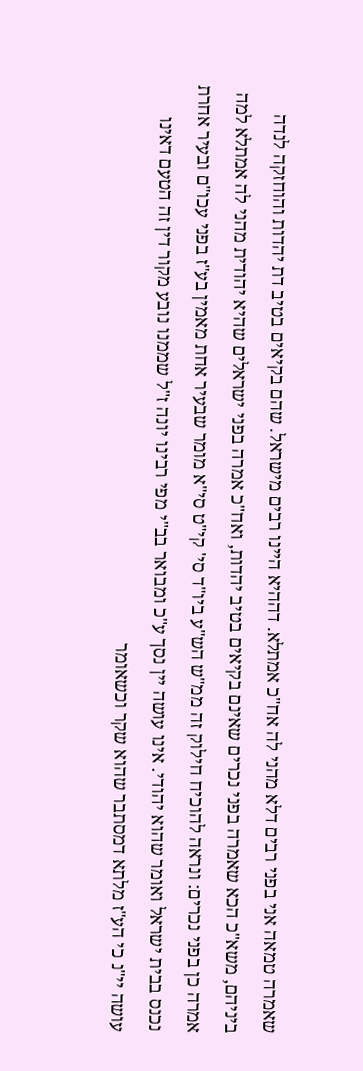שאמרה טמאה אני בפני רבים דלא מהני לה אח"כ אמתלא. דההיא היינו רבים מישראל. שהם בקיאים בטיב דת יהדות והוחזקה לנדה ביניהם, משא"כ הכא שאמרה בפני נכרים שאינם בקיאים בטיב יהדות, ואח"כ אמרה בפני ישראלים שהיא יהודית מהני לה אמתלא למה אמרה כן בפני נכרים: ונראה להוכיח חילוק זה ממ"ש הש"ע ביו"ד סי' קי"ט סי"א מומר שבעיר אחת מאמין בע"ז בפני עכו"ם ובעיר אחרת נכנס בבית ישראל ואומר שהוא יהודי. אינו עושה יין נסך ע"כ ומבואר בב"י מפי רבינו יונה ז"ל שממנו נובע מקור דין זה הטעם דאינו עושה יי"נ כי הע"ז מלתא דמסתבר שהוא שקר וכשאומר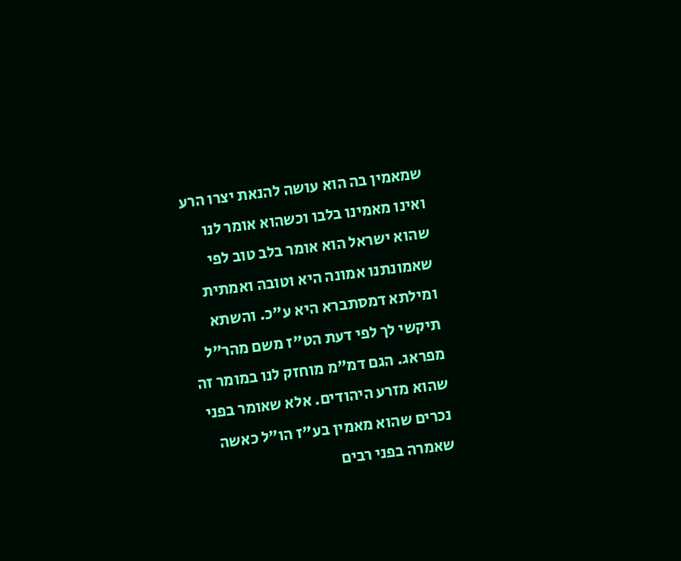שמאמין בה הוא עושה להנאת יצרו הרע ואינו מאמינו בלבו וכשהוא אומר לנו שהוא ישראל הוא אומר בלב טוב לפי שאמונתנו אמונה היא וטובה ואמתית ומילתא דמסתברא היא ע"כ. והשתא תיקשי לך לפי דעת הט"ז משם מהר"ל מפראג. הגם דמ"מ מוחזק לנו במומר זה שהוא מזרע היהודים. אלא שאומר בפני נכרים שהוא מאמין בע"ז הו"ל כאשה שאמרה בפני רבים